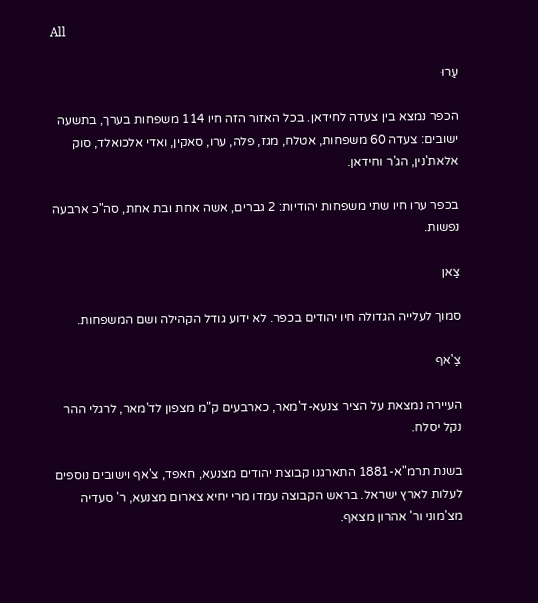All

עַרוּ

הכפר נמצא בין צעדה לחידאן. בכל האזור הזה חיו 114 משפחות בערך, בתשעה ישובים: צעדה 60 משפחות, אטלח, מגז, פלה, ערו, סאקין, ואדי אלכואלד, סוק אלאת'נין, הג'ר וחידאן.

בכפר ערו חיו שתי משפחות יהודיות: 2 גברים, אשה אחת ובת אחת, סה"כ ארבעה נפשות.

צַאן

סמוך לעלייה הגדולה חיו יהודים בכפר. לא ידוע גודל הקהילה ושם המשפחות.

צַ'אף

העיירה נמצאת על הציר צנעא-ד'מאר, כארבעים ק"מ מצפון לד'מאר, לרגלי ההר נקל יסלח.

בשנת תרמ"א-1881 התארגנו קבוצת יהודים מצנעא, חאפד, צ'אף וישובים נוספים לעלות לארץ ישראל. בראש הקבוצה עמדו מרי יחיא צארום מצנעא, ר' סעדיה מצ'מוני ור' אהרון מצאף.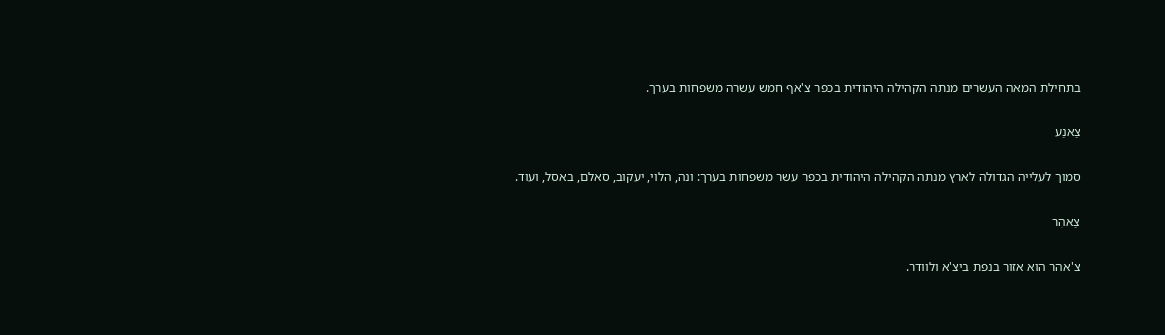בתחילת המאה העשרים מנתה הקהילה היהודית בכפר צ'אף חמש עשרה משפחות בערך.

צַאנַע

סמוך לעלייה הגדולה לארץ מנתה הקהילה היהודית בכפר עשר משפחות בערך: ונה, הלוי, יעקוב, סאלם, באסל, ועוד.

צַאהִר

צ'אהר הוא אזור בנפת ביצ'א ולוודר.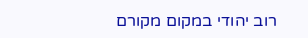רוב יהודי במקום מקורם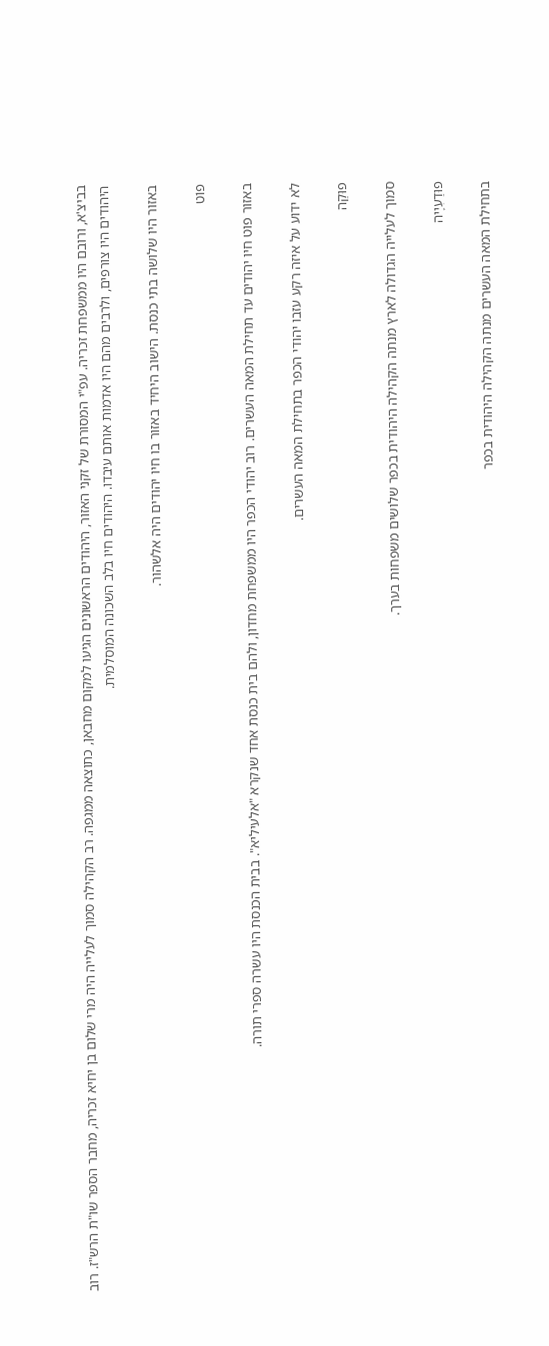בביצ'א, ורובם היו ממשפחת זכריה. עפ"י המסורת של זקני האזור, היהודים הראשונים הגיעו למקום מחבאן, כתוצאה ממגפה. רב הקהילה סמוך לעלייה היה מרי שלום בן יחיא זכריה, מחבר הספר שו"ת הרש"ז. רוב היהודים היו צורפים, ולרבים מהם היו אדמות אותם עיבדו. היהודים חיו בלב השכונה המוסלמית.

באזור היו שלושה בתי כנסת. הישוב היחיד באזור בו חיו יהודים היה אלשהור.

פוֹט

באזור פוט חיו יהודים עד תחילת המאה העשרים. רוב יהודי הכפר היו ממשפחת מחדון, ולהם בית כנסת אחד שנקרא "אלעיליא". בבית הכנסת היו עשרה ספרי תורה.

לא ידוע על איזה רקע עזבו יהודי הכפר בתחילת המאה העשרים.

פוּקַה

סמוך לעלייה הגדולה לארץ מנתה הקהילה היהודית בכפר שלושים משפחות בערך.

פוּדַעִיָיה

בתחילת המאה העשרים מנתה הקהילה היהודית בכפר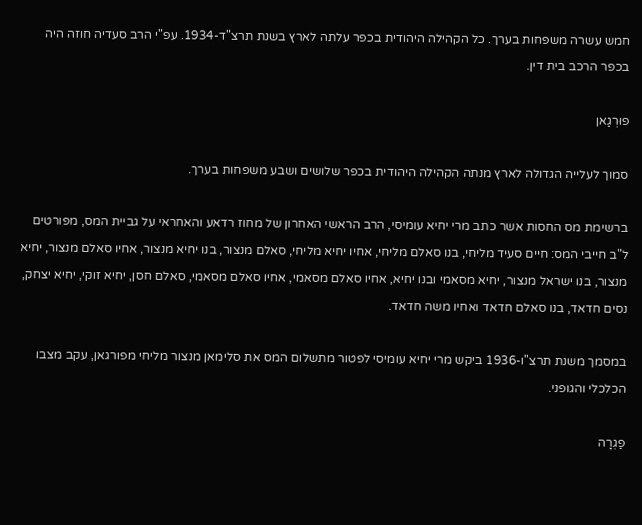חמש עשרה משפחות בערך. כל הקהילה היהודית בכפר עלתה לארץ בשנת תרצ"ד-1934. עפ"י הרב סעדיה חוזה היה בכפר הרכב בית דין.

פוּרְגַאן

סמוך לעלייה הגדולה לארץ מנתה הקהילה היהודית בכפר שלושים ושבע משפחות בערך.

ברשימת מס החסות אשר כתב מרי יחיא עומיסי, הרב הראשי האחרון של מחוז רדאע והאחראי על גביית המס, מפורטים ל"ב חייבי המס: חיים סעיד מליחי, בנו סאלם מליחי, אחיו יחיא מליחי, סאלם מנצור, בנו יחיא מנצור, אחיו סאלם מנצור, יחיא מנצור, בנו ישראל מנצור, יחיא מסאמי ובנו יחיא, אחיו סאלם מסאמי, אחיו סאלם מסאמי, סאלם חסן, יחיא זוקי, יחיא יצחק, נסים חדאד, בנו סאלם חדאד ואחיו משה חדאד.

במסמך משנת תרצ"ו-1936 ביקש מרי יחיא עומיסי לפטור מתשלום המס את סלימאן מנצור מליחי מפורגאן, עקב מצבו הכלכלי והגופני.

פַגְרָה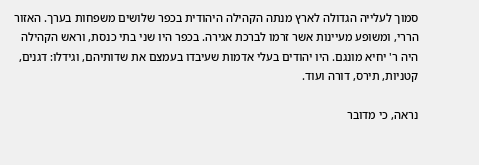סמוך לעלייה הגדולה לארץ מנתה הקהילה היהודית בכפר שלושים משפחות בערך. האזור הררי, ומשופע מעיינות אשר זרמו לברכת אגירה. בכפר היו שני בתי כנסת, וראש הקהילה היה ר' יחיא מונגם. היו יהודים בעלי אדמות שעיבדו בעמצם את שדותיהם, וגידלו: דגנים, קטניות, תירס, דורה ועוד.

נראה, כי מדובר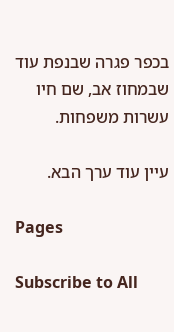בכפר פגרה שבנפת עוד שבמחוז אב, שם חיו עשרות משפחות.

עיין עוד ערך הבא.

Pages

Subscribe to All